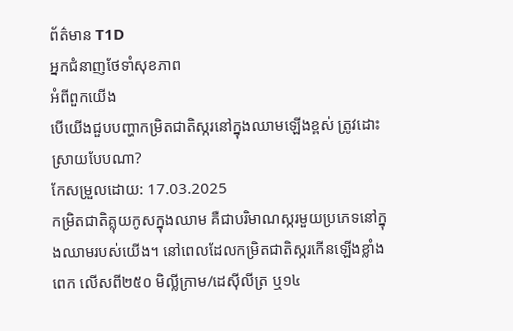ព័ត៌មាន T1D
អ្នកជំនាញថែទាំសុខភាព
អំពីពួកយើង
បើយើងជួបបញ្ហាកម្រិតជាតិស្ករនៅក្នុងឈាមឡើងខ្ពស់ ត្រូវដោះស្រាយបែបណា?
កែសម្រួលដោយ: 17.03.2025
កម្រិតជាតិគ្លុយកូសក្នុងឈាម គឺជាបរិមាណស្ករមួយប្រភេទនៅក្នុងឈាមរបស់យើង។ នៅពេលដែលកម្រិតជាតិស្ករកើនឡើងខ្លាំងពេក លើសពី២៥០ មិល្លីក្រាម/ដេស៊ីលីត្រ ឬ១៤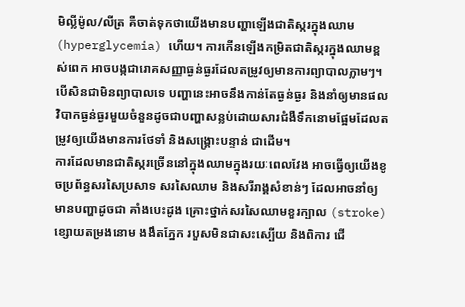មិល្លីម៉ូល/លីត្រ គឺចាត់ទុកថាយើងមានបញ្ហាឡើងជាតិស្ករក្នុងឈាម (hyperglycemia) ហើយ។ ការកើនឡើងកម្រិតជាតិស្ករក្នុងឈាមខ្ពស់ពេក អាចបង្កជារោគសញ្ញាធ្ងន់ធ្ងរដែលតម្រូវឲ្យមានការព្យាបាលភ្លាមៗ។
បើសិនជាមិនព្យាបាលទេ បញ្ហានេះអាចនឹងកាន់តែធ្ងន់ធ្ងរ និងនាំឲ្យមានផលវិបាកធ្ងន់ធ្ងរមួយចំនួនដូចជាបញ្ហាសន្លប់ដោយសារជំងឺទឹកនោមផ្អែមដែលតម្រូវឲ្យយើងមានការថែទាំ និងសង្គ្រោះបន្ទាន់ ជាដើម។
ការដែលមានជាតិស្ករច្រើននៅក្នុងឈាមក្នុងរយៈពេលវែង អាចធ្វើឲ្យយើងខូចប្រព័ន្ធសរសៃប្រសាទ សរសៃឈាម និងសរីរាង្គសំខាន់ៗ ដែលអាចនាំឲ្យមានបញ្ហាដូចជា គាំងបេះដូង គ្រោះថ្នាក់សរសៃឈាមខួរក្បាល (stroke) ខ្សោយតម្រងនោម ងងឹតភ្នែក របួសមិនជាសះស្បើយ និងពិការ ជើ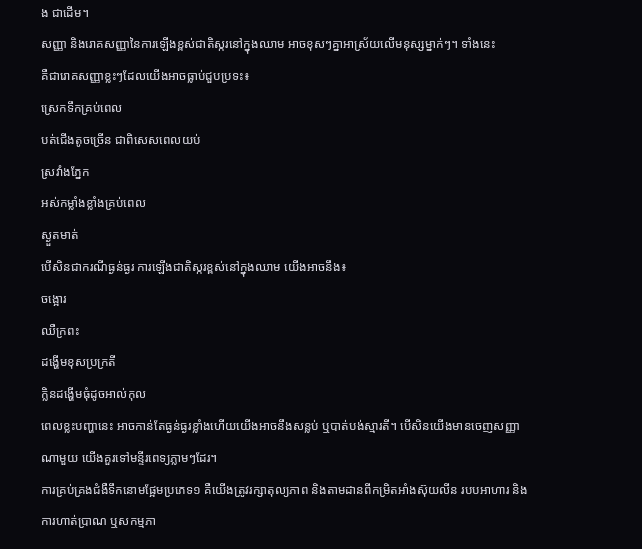ង ជាដើម។
សញ្ញា និងរោគសញ្ញានៃការឡើងខ្ពស់ជាតិស្ករនៅក្នុងឈាម អាចខុសៗគ្នាអាស្រ័យលើមនុស្សម្នាក់ៗ។ ទាំងនេះ
គឺជារោគសញ្ញាខ្លះៗដែលយើងអាចធ្លាប់ជួបប្រទះ៖
ស្រេកទឹកគ្រប់ពេល
បត់ជើងតូចច្រើន ជាពិសេសពេលយប់
ស្រវាំងភ្នែក
អស់កម្លាំងខ្លាំងគ្រប់ពេល
ស្ងួតមាត់
បើសិនជាករណីធ្ងន់ធ្ងរ ការឡើងជាតិស្ករខ្ពស់នៅក្នុងឈាម យើងអាចនឹង៖
ចង្អោរ
ឈឺក្រពះ
ដង្ហើមខុសប្រក្រតី
ក្លិនដង្ហើមធុំដូចអាល់កុល
ពេលខ្លះបញ្ហានេះ អាចកាន់តែធ្ងន់ធ្ងរខ្លាំងហើយយើងអាចនឹងសន្លប់ ឬបាត់បង់ស្មារតី។ បើសិនយើងមានចេញសញ្ញាណាមួយ យើងគួរទៅមន្ទីរពេទ្យភ្លាមៗដែរ។
ការគ្រប់គ្រងជំងឺទឹកនោមផ្អែមប្រភេទ១ គឺយើងត្រូវរក្សាតុល្យភាព និងតាមដានពីកម្រិតអាំងស៊ុយលីន របបអាហារ និងការហាត់ប្រាណ ឬសកម្មភា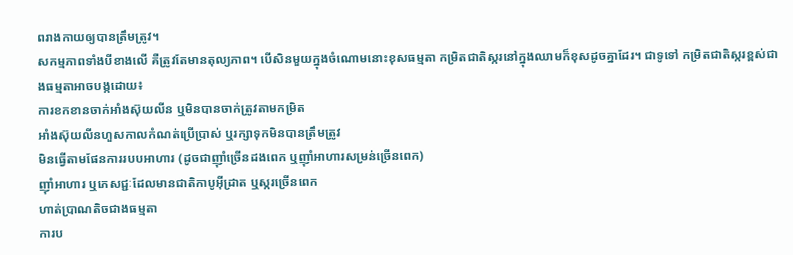ពរាងកាយឲ្យបានត្រឹមត្រូវ។
សកម្មភាពទាំងបីខាងលើ គឺត្រូវតែមានតុល្យភាព។ បើសិនមួយក្នុងចំណោមនោះខុសធម្មតា កម្រិតជាតិស្ករនៅក្នុងឈាមក៏ខុសដូចគ្នាដែរ។ ជាទូទៅ កម្រិតជាតិស្ករខ្ពស់ជាងធម្មតាអាចបង្កដោយ៖
ការខកខានចាក់អាំងស៊ុយលីន ឬមិនបានចាក់ត្រូវតាមកម្រិត
អាំងស៊ុយលីនហួសកាលកំណត់ប្រើប្រាស់ ឬរក្សាទុកមិនបានត្រឹមត្រូវ
មិនធ្វើតាមផែនការរបបអាហារ (ដូចជាញ៉ាំច្រើនដងពេក ឬញ៉ាំអាហារសម្រន់ច្រើនពេក)
ញ៉ាំអាហារ ឬភេសជ្ជៈដែលមានជាតិកាបូអ៊ីដ្រាត ឬស្ករច្រើនពេក
ហាត់ប្រាណតិចជាងធម្មតា
ការប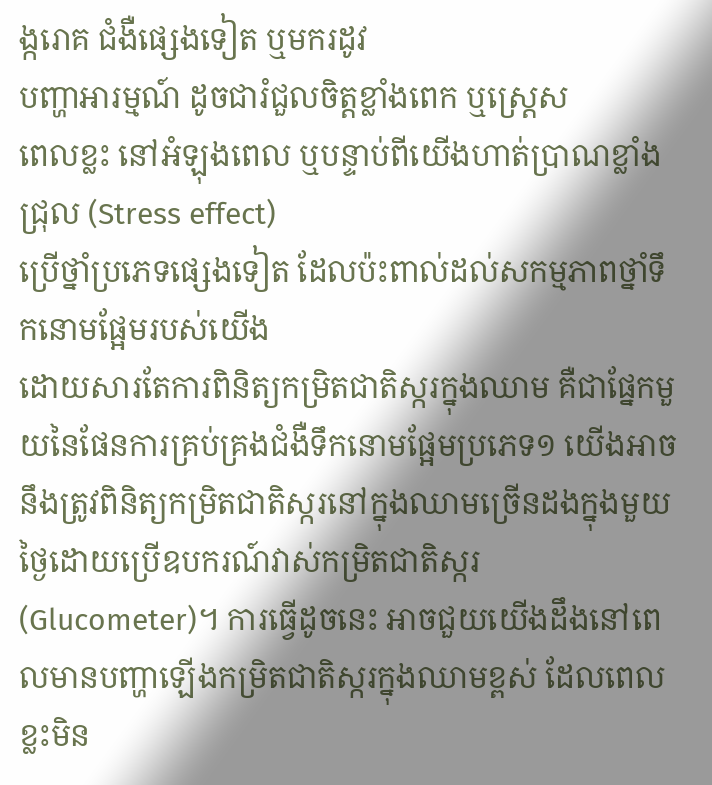ង្ករោគ ជំងឺផ្សេងទៀត ឬមករដូវ
បញ្ហាអារម្មណ៍ ដូចជារំជួលចិត្តខ្លាំងពេក ឬស្ត្រេស
ពេលខ្លះ នៅអំឡុងពេល ឬបន្ទាប់ពីយើងហាត់ប្រាណខ្លាំងជ្រុល (Stress effect)
ប្រើថ្នាំប្រភេទផ្សេងទៀត ដែលប៉ះពាល់ដល់សកម្មភាពថ្នាំទឹកនោមផ្អែមរបស់យើង
ដោយសារតែការពិនិត្យកម្រិតជាតិស្ករក្នុងឈាម គឺជាផ្នែកមួយនៃផែនការគ្រប់គ្រងជំងឺទឹកនោមផ្អែមប្រភេទ១ យើងអាចនឹងត្រូវពិនិត្យកម្រិតជាតិស្ករនៅក្នុងឈាមច្រើនដងក្នុងមួយថ្ងៃដោយប្រើឧបករណ៍វាស់កម្រិតជាតិស្ករ (Glucometer)។ ការធ្វើដូចនេះ អាចជួយយើងដឹងនៅពេលមានបញ្ហាឡើងកម្រិតជាតិស្ករក្នុងឈាមខ្ពស់ ដែលពេលខ្លះមិន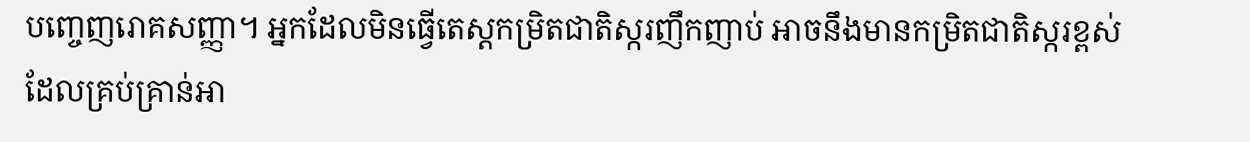បញ្ចេញរោគសញ្ញា។ អ្នកដែលមិនធ្វើតេស្តកម្រិតជាតិស្ករញឹកញាប់ អាចនឹងមានកម្រិតជាតិស្ករខ្ពស់ ដែលគ្រប់គ្រាន់អា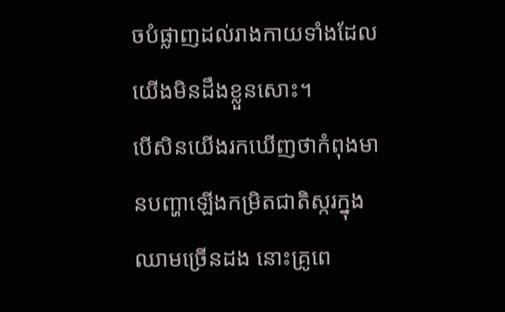ចបំផ្លាញដល់រាងកាយទាំងដែលយើងមិនដឹងខ្លួនសោះ។
បើសិនយើងរកឃើញថាកំពុងមានបញ្ហាឡើងកម្រិតជាតិស្ករក្នុងឈាមច្រើនដង នោះគ្រូពេ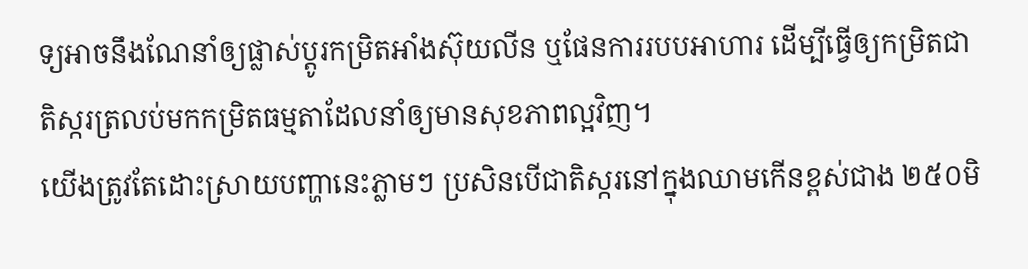ទ្យអាចនឹងណែនាំឲ្យផ្លាស់ប្ដូរកម្រិតអាំងស៊ុយលីន ឬផែនការរបបអាហារ ដើម្បីធ្វើឲ្យកម្រិតជាតិស្ករត្រលប់មកកម្រិតធម្មតាដែលនាំឲ្យមានសុខភាពល្អវិញ។
យើងត្រូវតែដោះស្រាយបញ្ហានេះភ្លាមៗ ប្រសិនបើជាតិស្ករនៅក្នុងឈាមកើនខ្ពស់ជាង ២៥០មិ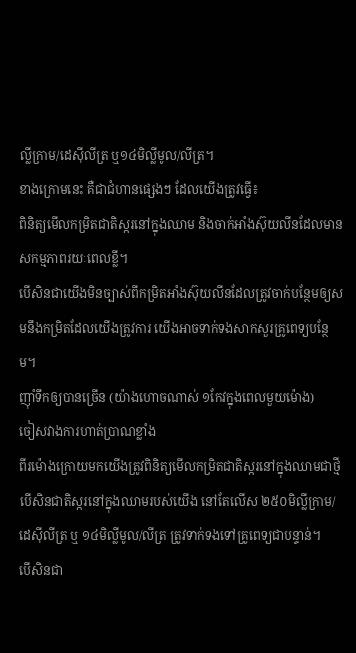ល្លីក្រាម/ដេស៊ីលីត្រ ឬ១៤មិល្លីមូល/លីត្រ។
ខាងក្រោមនេះ គឺជាជំហានផ្សេងៗ ដែលយើងត្រូវធ្វើ៖
ពិនិត្យមើលកម្រិតជាតិស្ករនៅក្នុងឈាម និងចាក់អាំងស៊ុយលីនដែលមានសកម្មភាពរយៈពេលខ្លី។
បើសិនជាយើងមិនច្បាស់ពីកម្រិតអាំងស៊ុយលីនដែលត្រូវចាក់បន្ថែមឲ្យសមនឹងកម្រិតដែលយើងត្រូវការ យើងអាចទាក់ទងសាកសួរគ្រូពេទ្យបន្ថែម។
ញ៉ាំទឹកឲ្យបានច្រើន (យ៉ាងហោចណាស់ ១កែវក្នុងពេលមួយម៉ោង)
ចៀសវាងការហាត់ប្រាណខ្លាំង
ពីរម៉ោងក្រោយមកយើងត្រូវពិនិត្យមើលកម្រិតជាតិស្ករនៅក្នុងឈាមជាថ្មី
បើសិនជាតិស្ករនៅក្នុងឈាមរបស់យើង នៅតែលើស ២៥០មិល្លីក្រាម/ដេស៊ីលីត្រ ឬ ១៤មិល្លីមូល/លីត្រ ត្រូវទាក់ទងទៅគ្រូពេទ្យជាបន្ទាន់។
បើសិនជា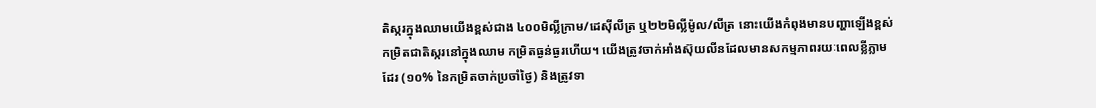តិស្ករក្នុងឈាមយើងខ្ពស់ជាង ៤០០មិល្លីក្រាម/ដេស៊ីលីត្រ ឬ២២មិល្លីម៉ូល/លីត្រ នោះយើងកំពុងមានបញ្ហាឡើងខ្ពស់កម្រិតជាតិស្ករនៅក្នុងឈាម កម្រិតធ្ងន់ធ្ងរហើយ។ យើងត្រូវចាក់អាំងស៊ុយលីនដែលមានសកម្មភាពរយៈពេលខ្លីភ្លាមដែរ (១០% នៃកម្រិតចាក់ប្រចាំថ្ងៃ) និងត្រូវទា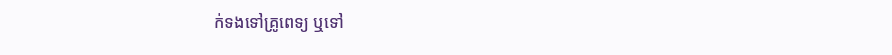ក់ទងទៅគ្រូពេទ្យ ឬទៅ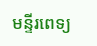មន្ទីរពេទ្យ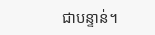ជាបន្ទាន់។